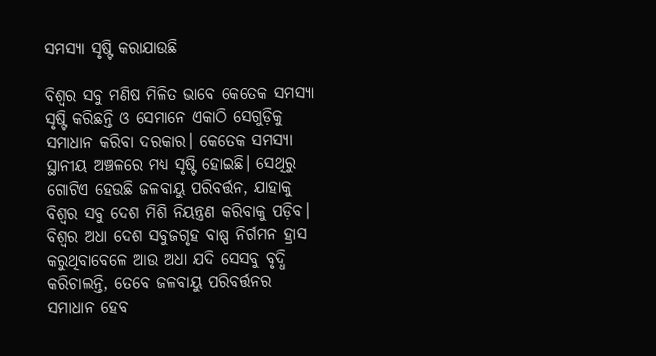ସମସ୍ୟା ସୃଷ୍ଟି କରାଯାଉଛି

ବିଶ୍ୱର ସବୁ ମଣିଷ ମିଳିତ ଭାବେ କେତେକ ସମସ୍ୟା ସୃଷ୍ଟି କରିଛନ୍ତି ଓ ସେମାନେ ଏକାଠି ସେଗୁଡ଼ିକୁ ସମାଧାନ କରିବା ଦରକାର। କେତେକ ସମସ୍ୟା ସ୍ଥାନୀୟ ଅଞ୍ଚଳରେ ମଧ୍ୟ ସୃଷ୍ଟି ହୋଇଛି। ସେଥିରୁ ଗୋଟିଏ ହେଉଛି ଜଳବାୟୁ ପରିବର୍ତ୍ତନ, ଯାହାକୁ ବିଶ୍ୱର ସବୁ ଦେଶ ମିଶି ନିୟନ୍ତ୍ରଣ କରିବାକୁ ପଡ଼ିବ। ବିଶ୍ୱର ଅଧା ଦେଶ ସବୁଜଗୃହ ବାଷ୍ପ ନିର୍ଗମନ ହ୍ରାସ କରୁଥିବାବେଳେ ଆଉ ଅଧା ଯଦି ସେସବୁ ବୃଦ୍ଧି କରିଚାଲନ୍ତି, ତେବେ ଜଳବାୟୁ ପରିବର୍ତ୍ତନର ସମାଧାନ ହେବ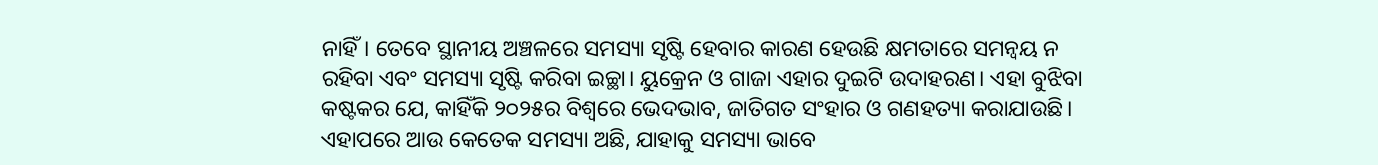ନାହିଁ। ତେବେ ସ୍ଥାନୀୟ ଅଞ୍ଚଳରେ ସମସ୍ୟା ସୃଷ୍ଟି ହେବାର କାରଣ ହେଉଛି କ୍ଷମତାରେ ସମନ୍ବୟ ନ ରହିବା ଏବଂ ସମସ୍ୟା ସୃଷ୍ଟି କରିବା ଇଚ୍ଛା। ୟୁକ୍ରେନ ଓ ଗାଜା ଏହାର ଦୁଇଟି ଉଦାହରଣ। ଏହା ବୁଝିବା କଷ୍ଟକର ଯେ, କାହିଁକି ୨୦୨୫ର ବିଶ୍ୱରେ ଭେଦଭାବ, ଜାତିଗତ ସଂହାର ଓ ଗଣହତ୍ୟା କରାଯାଉଛି। ଏହାପରେ ଆଉ କେତେକ ସମସ୍ୟା ଅଛି, ଯାହାକୁ ସମସ୍ୟା ଭାବେ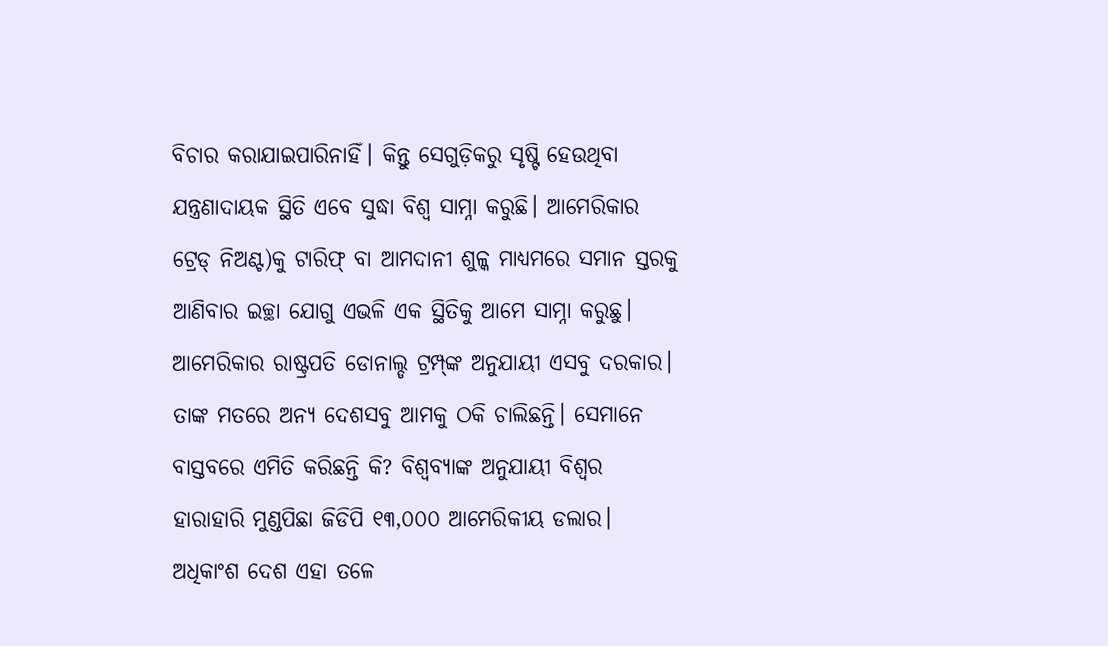ବିଚାର କରାଯାଇପାରିନାହିଁ। କିନ୍ତୁ ସେଗୁଡ଼ିକରୁ ସୃଷ୍ଟି ହେଉଥିବା ଯନ୍ତ୍ରଣାଦାୟକ ସ୍ଥିତି ଏବେ ସୁଦ୍ଧା ବିଶ୍ୱ ସାମ୍ନା କରୁଛି। ଆମେରିକାର ଟ୍ରେଡ୍‌ ନିଅଣ୍ଟ)କୁ ଟାରିଫ୍‌ ବା ଆମଦାନୀ ଶୁଳ୍କ ମାଧ୍ୟମରେ ସମାନ ସ୍ତରକୁ ଆଣିବାର ଇଚ୍ଛା ଯୋଗୁ ଏଭଳି ଏକ ସ୍ଥିତିକୁ ଆମେ ସାମ୍ନା କରୁଛୁ। ଆମେରିକାର ରାଷ୍ଟ୍ରପତି ଡୋନାଲ୍ଡ ଟ୍ରମ୍ପ୍‌ଙ୍କ ଅନୁଯାୟୀ ଏସବୁ ଦରକାର। ତାଙ୍କ ମତରେ ଅନ୍ୟ ଦେଶସବୁ ଆମକୁ ଠକି ଚାଲିଛନ୍ତି। ସେମାନେ ବାସ୍ତବରେ ଏମିତି କରିଛନ୍ତି କି? ବିଶ୍ୱବ୍ୟାଙ୍କ ଅନୁଯାୟୀ ବିଶ୍ୱର ହାରାହାରି ମୁଣ୍ଡପିଛା ଜିଡିପି ୧୩,୦୦୦ ଆମେରିକୀୟ ଡଲାର। ଅଧିକାଂଶ ଦେଶ ଏହା ତଳେ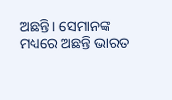ଅଛନ୍ତି। ସେମାନଙ୍କ ମଧ୍ୟରେ ଅଛନ୍ତି ଭାରତ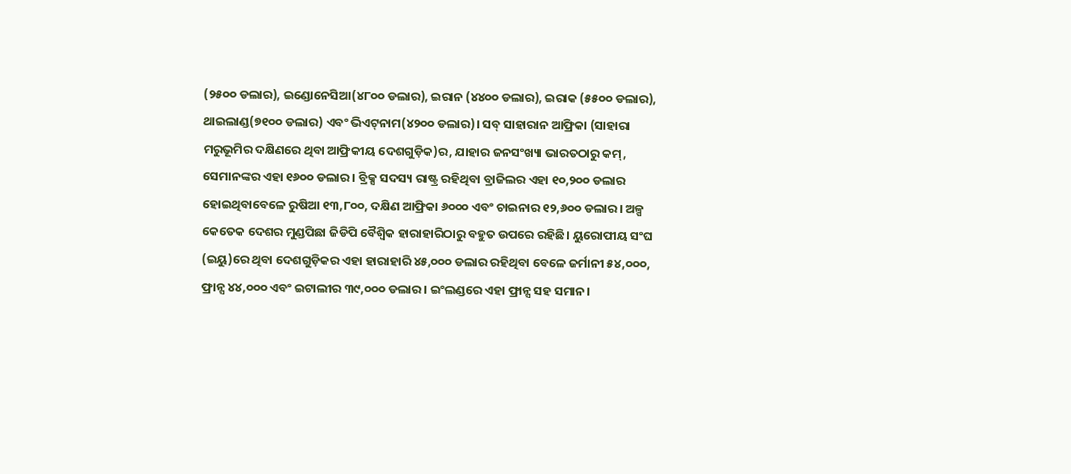(୨୫୦୦ ଡଲାର), ଇଣ୍ଡୋନେସିଆ(୪୮୦୦ ଡଲାର), ଇରାନ (୪୪୦୦ ଡଲାର), ଇରାକ (୫୫୦୦ ଡଲାର), ଥାଇଲାଣ୍ଡ(୭୧୦୦ ଡଲାର) ଏବଂ ଭିଏଟ୍‌ନାମ(୪୨୦୦ ଡଲାର)। ସବ୍‌ ସାହାରାନ ଆଫ୍ରିକା (ସାହାରା ମରୁଭୂମିର ଦକ୍ଷିଣରେ ଥିବା ଆଫ୍ରିକୀୟ ଦେଶଗୁଡ଼ିକ)ର, ଯାହାର ଜନସଂଖ୍ୟା ଭାରତଠାରୁ କମ୍‌, ସେମାନଙ୍କର ଏହା ୧୬୦୦ ଡଲାର। ବ୍ରିକ୍ସ ସଦସ୍ୟ ରାଷ୍ଟ୍ର ରହିଥିବା ବ୍ରାଜିଲର ଏହା ୧୦,୨୦୦ ଡଲାର ହୋଇଥିବାବେଳେ ରୁଷିଆ ୧୩,୮୦୦, ଦକ୍ଷିଣ ଆଫ୍ରିକା ୬୦୦୦ ଏବଂ ଚାଇନାର ୧୨,୬୦୦ ଡଲାର। ଅଳ୍ପ କେତେକ ଦେଶର ମୁଣ୍ଡପିଛା ଜିଡିପି ବୈଶ୍ୱିକ ହାରାହାରିଠାରୁ ବହୁତ ଉପରେ ରହିଛି। ୟୁରୋପୀୟ ସଂଘ (ଇୟୁ)ରେ ଥିବା ଦେଶଗୁଡ଼ିକର ଏହା ହାରାହାରି ୪୫,୦୦୦ ଡଲାର ରହିଥିବା ବେଳେ ଜର୍ମାନୀ ୫୪,୦୦୦, ଫ୍ରାନ୍ସ ୪୪,୦୦୦ ଏବଂ ଇଟାଲୀର ୩୯,୦୦୦ ଡଲାର। ଇଂଲଣ୍ଡରେ ଏହା ଫ୍ରାନ୍ସ ସହ ସମାନ।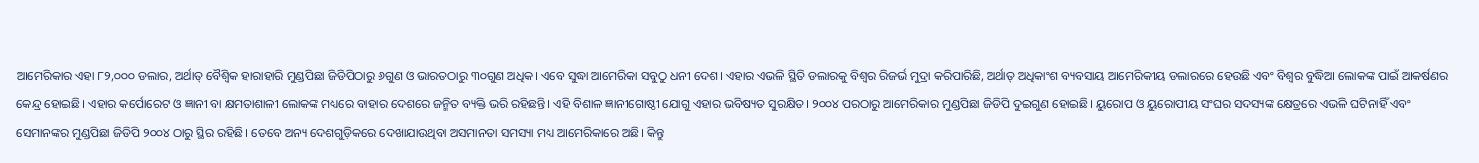ଆମେରିକାର ଏହା ୮୨,୦୦୦ ଡଲାର, ଅର୍ଥାତ୍‌ ବୈଶ୍ୱିକ ହାରାହାରି ମୁଣ୍ଡପିଛା ଜିଡିପିଠାରୁ ୬ଗୁଣ ଓ ଭାରତଠାରୁ ୩୦ଗୁଣ ଅଧିକ। ଏବେ ସୁଦ୍ଧା ଆମେରିକା ସବୁଠୁ ଧନୀ ଦେଶ। ଏହାର ଏଭଳି ସ୍ଥିତି ଡଲାରକୁ ବିଶ୍ୱର ରିଜର୍ଭ ମୁଦ୍ରା କରିପାରିଛି, ଅର୍ଥାତ୍‌ ଅଧିକାଂଶ ବ୍ୟବସାୟ ଆମେରିକୀୟ ଡଲାରରେ ହେଉଛି ଏବଂ ବିଶ୍ୱର ବୁଦ୍ଧିଆ ଲୋକଙ୍କ ପାଇଁ ଆକର୍ଷଣର କେନ୍ଦ୍ର ହୋଇଛି। ଏହାର କର୍ପୋରେଟ ଓ ଜ୍ଞାନୀ ବା କ୍ଷମତାଶାଳୀ ଲୋକଙ୍କ ମଧ୍ୟରେ ବାହାର ଦେଶରେ ଜନ୍ମିତ ବ୍ୟକ୍ତି ଭରି ରହିଛନ୍ତି। ଏହି ବିଶାଳ ଜ୍ଞାନୀଗୋଷ୍ଠୀ ଯୋଗୁ ଏହାର ଭବିଷ୍ୟତ ସୁରକ୍ଷିତ। ୨୦୦୪ ପରଠାରୁ ଆମେରିକାର ମୁଣ୍ଡପିଛା ଜିଡିପି ଦୁଇଗୁଣ ହୋଇଛି। ୟୁରୋପ ଓ ୟୁରୋପୀୟ ସଂଘର ସଦସ୍ୟଙ୍କ କ୍ଷେତ୍ରରେ ଏଭଳି ଘଟିନାହିଁ ଏବଂ ସେମାନଙ୍କର ମୁଣ୍ଡପିଛା ଜିଡିପି ୨୦୦୪ ଠାରୁ ସ୍ଥିର ରହିଛି। ତେବେ ଅନ୍ୟ ଦେଶଗୁଡ଼ିକରେ ଦେଖାଯାଉଥିବା ଅସମାନତା ସମସ୍ୟା ମଧ୍ୟ ଆମେରିକାରେ ଅଛି। କିନ୍ତୁ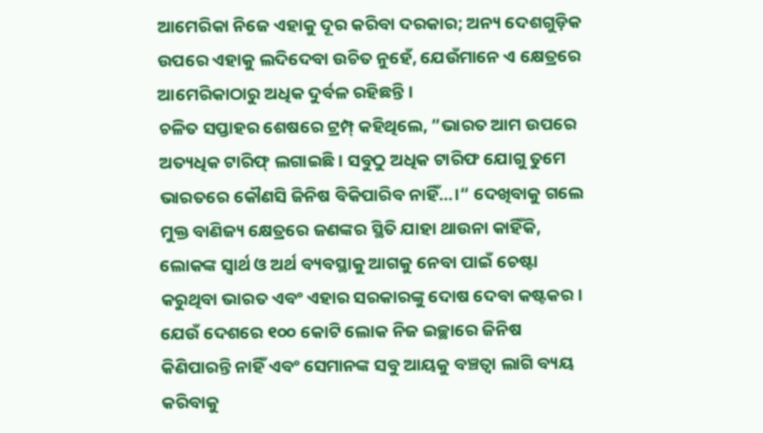ଆମେରିକା ନିଜେ ଏହାକୁ ଦୂର କରିବା ଦରକାର; ଅନ୍ୟ ଦେଶଗୁଡ଼ିକ ଉପରେ ଏହାକୁ ଲଦିଦେବା ଉଚିତ ନୁହେଁ, ଯେଉଁମାନେ ଏ କ୍ଷେତ୍ରରେ ଆମେରିକାଠାରୁ ଅଧିକ ଦୁର୍ବଳ ରହିଛନ୍ତି।
ଚଳିତ ସପ୍ତାହର ଶେଷରେ ଟ୍ରମ୍ପ୍‌ କହିଥିଲେ, ”ଭାରତ ଆମ ଉପରେ ଅତ୍ୟଧିକ ଟାରିଫ୍‌ ଲଗାଇଛି। ସବୁଠୁ ଅଧିକ ଟାରିଫ ଯୋଗୁ ତୁମେ ଭାରତରେ କୌଣସି ଜିନିଷ ବିକିପାରିବ ନାହିଁ…।“ ଦେଖିବାକୁ ଗଲେ ମୁକ୍ତ ବାଣିଜ୍ୟ କ୍ଷେତ୍ରରେ ଜଣଙ୍କର ସ୍ଥିତି ଯାହା ଥାଉନା କାହିଁକି, ଲୋକଙ୍କ ସ୍ବାର୍ଥ ଓ ଅର୍ଥ ବ୍ୟବସ୍ଥାକୁ ଆଗକୁ ନେବା ପାଇଁ ଚେଷ୍ଟା କରୁଥିବା ଭାରତ ଏବଂ ଏହାର ସରକାରଙ୍କୁ ଦୋଷ ଦେବା କଷ୍ଟକର। ଯେଉଁ ଦେଶରେ ୧୦୦ କୋଟି ଲୋକ ନିଜ ଇଚ୍ଛାରେ ଜିନିଷ କିଣିପାରନ୍ତି ନାହିଁ ଏବଂ ସେମାନଙ୍କ ସବୁ ଆୟକୁ ବଞ୍ଚତ୍ବା ଲାଗି ବ୍ୟୟ କରିବାକୁ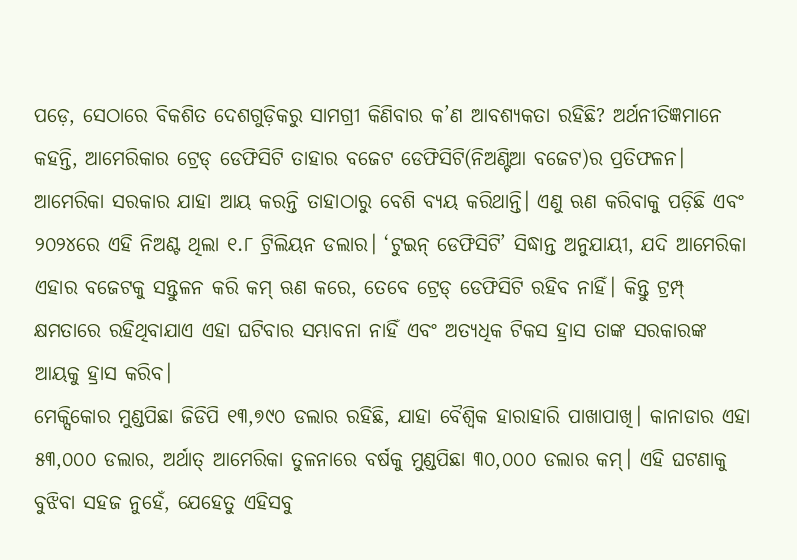ପଡ଼େ, ସେଠାରେ ବିକଶିତ ଦେଶଗୁଡ଼ିକରୁ ସାମଗ୍ରୀ କିଣିବାର କ’ଣ ଆବଶ୍ୟକତା ରହିଛି? ଅର୍ଥନୀତିଜ୍ଞମାନେ କହନ୍ତି, ଆମେରିକାର ଟ୍ରେଡ୍‌ ଡେଫିସିଟି ତାହାର ବଜେଟ ଡେଫିସିଟି(ନିଅଣ୍ଟିଆ ବଜେଟ)ର ପ୍ରତିଫଳନ। ଆମେରିକା ସରକାର ଯାହା ଆୟ କରନ୍ତି ତାହାଠାରୁ ବେଶି ବ୍ୟୟ କରିଥାନ୍ତି। ଏଣୁ ଋଣ କରିବାକୁ ପଡ଼ିଛି ଏବଂ ୨୦୨୪ରେ ଏହି ନିଅଣ୍ଟ ଥିଲା ୧.୮ ଟ୍ରିଲିୟନ ଡଲାର। ‘ଟୁଇନ୍‌ ଡେଫିସିଟି’ ସିଦ୍ଧାନ୍ତ ଅନୁଯାୟୀ, ଯଦି ଆମେରିକା ଏହାର ବଜେଟକୁ ସନ୍ତୁଳନ କରି କମ୍‌ ଋଣ କରେ, ତେବେ ଟ୍ରେଡ୍‌ ଡେଫିସିଟି ରହିବ ନାହିଁ। କିନ୍ତୁ ଟ୍ରମ୍ପ୍‌ କ୍ଷମତାରେ ରହିଥିବାଯାଏ ଏହା ଘଟିବାର ସମ୍ଭାବନା ନାହିଁ ଏବଂ ଅତ୍ୟଧିକ ଟିକସ ହ୍ରାସ ତାଙ୍କ ସରକାରଙ୍କ ଆୟକୁ ହ୍ରାସ କରିବ।
ମେକ୍ସିକୋର ମୁଣ୍ଡପିଛା ଜିଡିପି ୧୩,୭୯୦ ଡଲାର ରହିଛି, ଯାହା ବୈଶ୍ୱିକ ହାରାହାରି ପାଖାପାଖି। କାନାଡାର ଏହା ୫୩,୦୦୦ ଡଲାର, ଅର୍ଥାତ୍‌ ଆମେରିକା ତୁଳନାରେ ବର୍ଷକୁ ମୁଣ୍ଡପିଛା ୩୦,୦୦୦ ଡଲାର କମ୍‌। ଏହି ଘଟଣାକୁ ବୁଝିବା ସହଜ ନୁହେଁ, ଯେହେତୁ ଏହିସବୁ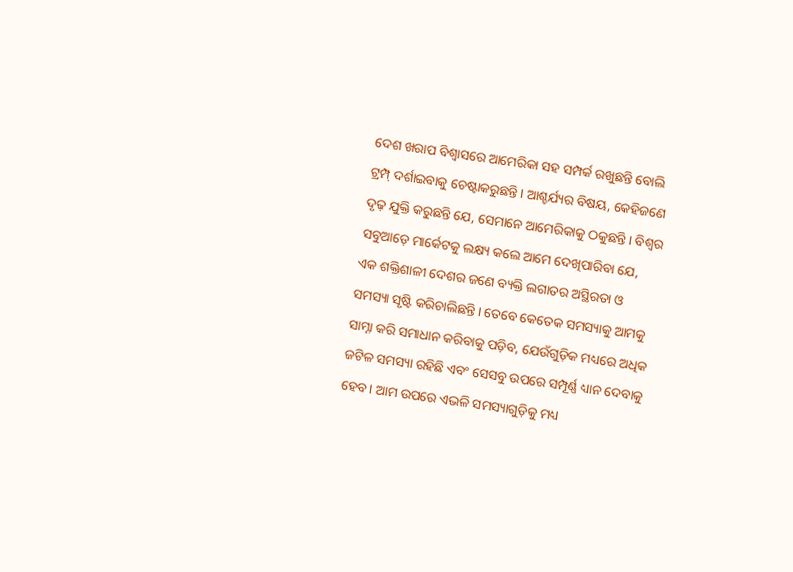ଦେଶ ଖରାପ ବିଶ୍ୱାସରେ ଆମେରିକା ସହ ସମ୍ପର୍କ ରଖୁଛନ୍ତି ବୋଲି ଟ୍ରମ୍ପ୍‌ ଦର୍ଶାଇବାକୁ ଚେଷ୍ଟାକରୁଛନ୍ତି। ଆଶ୍ଚର୍ଯ୍ୟର ବିଷୟ, କେହିଜଣେ ଦୃଢ଼ ଯୁକ୍ତି କରୁଛନ୍ତି ଯେ, ସେମାନେ ଆମେରିକାକୁ ଠକୁଛନ୍ତି। ବିଶ୍ୱର ସବୁଆଡ଼େ ମାର୍କେଟକୁ ଲକ୍ଷ୍ୟ କଲେ ଆମେ ଦେଖିପାରିବା ଯେ, ଏକ ଶକ୍ତିଶାଳୀ ଦେଶର ଜଣେ ବ୍ୟକ୍ତି ଲଗାତର ଅସ୍ଥିରତା ଓ ସମସ୍ୟା ସୃଷ୍ଟି କରିଚାଲିଛନ୍ତି। ତେବେ କେତେକ ସମସ୍ୟାକୁ ଆମକୁ ସାମ୍ନା କରି ସମାଧାନ କରିବାକୁ ପଡ଼ିବ, ଯେଉଁଗୁଡ଼ିକ ମଧ୍ୟରେ ଅଧିକ ଜଟିଳ ସମସ୍ୟା ରହିଛି ଏବଂ ସେସବୁ ଉପରେ ସମ୍ପୂର୍ଣ୍ଣ ଧ୍ୟାନ ଦେବାକୁ ହେବ। ଆମ ଉପରେ ଏଭଳି ସମସ୍ୟାଗୁଡ଼ିକୁ ମଧ୍ୟ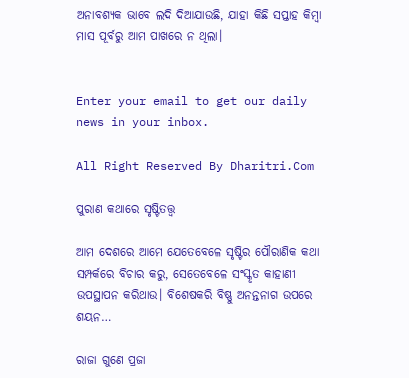ଅନାବଶ୍ୟକ ଭାବେ ଲଦି ଦିଆଯାଉଛି, ଯାହା କିଛି ସପ୍ତାହ କିମ୍ବା ମାସ ପୂର୍ବରୁ ଆମ ପାଖରେ ନ ଥିଲା।


Enter your email to get our daily news in your inbox.

All Right Reserved By Dharitri.Com

ପୁରାଣ କଥାରେ ସୃଷ୍ଟିତତ୍ତ୍ୱ

ଆମ ଦେଶରେ ଆମେ ଯେତେବେଳେ ସୃଷ୍ଟିର ପୌରାଣିକ କଥା ସମ୍ପର୍କରେ ବିଚାର କରୁ, ସେତେବେଳେ ସଂସ୍କୃତ କାହାଣୀ ଉପସ୍ଥାପନ କରିଥାଉ। ବିଶେଷକରି ବିଷ୍ଣୁ ଅନନ୍ତନାଗ ଉପରେ ଶୟନ…

ରାଜା ଗୁଣେ ପ୍ରଜା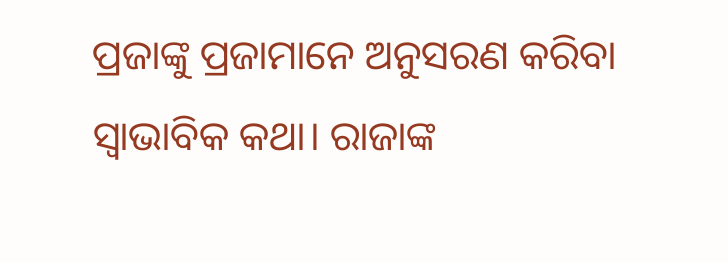ପ୍ରଜାଙ୍କୁ ପ୍ରଜାମାନେ ଅନୁସରଣ କରିବା ସ୍ବାଭାବିକ କଥା। ରାଜାଙ୍କ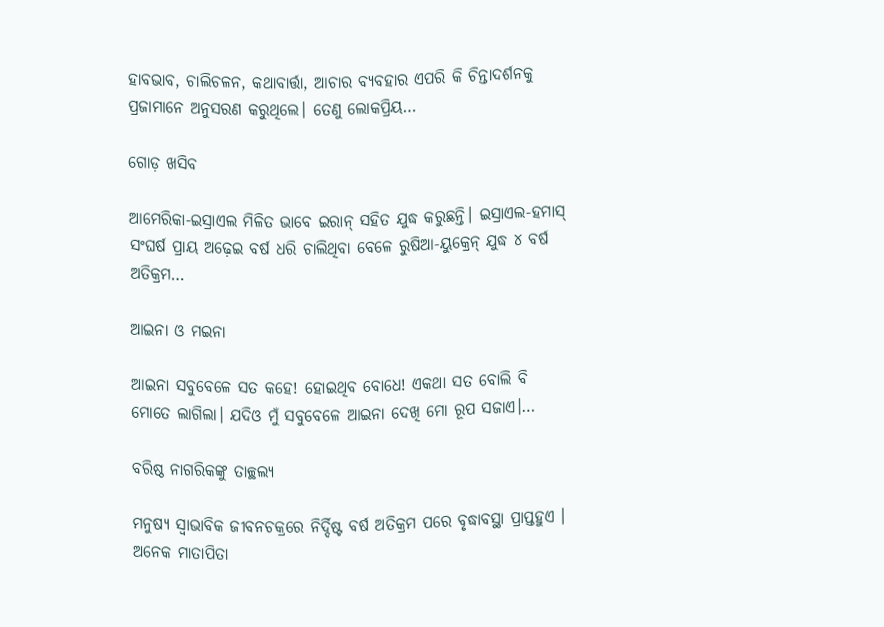ହାବଭାବ, ଚାଲିଚଳନ, କଥାବାର୍ତ୍ତା, ଆଚାର ବ୍ୟବହାର ଏପରି କି ଚିନ୍ତାଦର୍ଶନକୁ ପ୍ରଜାମାନେ ଅନୁସରଣ କରୁଥିଲେ। ତେଣୁ ଲୋକପ୍ରିୟ…

ଗୋଡ଼ ଖସିବ

ଆମେରିକା-ଇସ୍ରାଏଲ ମିଳିତ ଭାବେ ଇରାନ୍‌ ସହିତ ଯୁଦ୍ଧ କରୁଛନ୍ତି। ଇସ୍ରାଏଲ-ହମାସ୍‌ ସଂଘର୍ଷ ପ୍ରାୟ ଅଢ଼େଇ ବର୍ଷ ଧରି ଚାଲିଥିବା ବେଳେ ରୁଷିଆ-ୟୁକ୍ରେନ୍‌ ଯୁଦ୍ଧ ୪ ବର୍ଷ ଅତିକ୍ରମ…

ଆଇନା ଓ ମଇନା

ଆଇନା ସବୁବେଳେ ସତ କହେ! ହୋଇଥିବ ବୋଧେ! ଏକଥା ସତ ବୋଲି ବି ମୋତେ ଲାଗିଲା। ଯଦିଓ ମୁଁ ସବୁବେଳେ ଆଇନା ଦେଖି ମୋ ରୂପ ସଜାଏ।…

ବରିଷ୍ଠ ନାଗରିକଙ୍କୁ ତାଚ୍ଛଲ୍ୟ

ମନୁଷ୍ୟ ସ୍ବାଭାବିକ ଜୀବନଚକ୍ରରେ ନିର୍ଦ୍ଦିଷ୍ଟ ବର୍ଷ ଅତିକ୍ରମ ପରେ ବୃଦ୍ଧାବସ୍ଥା ପ୍ରାପ୍ତହୁଏ । ଅନେକ ମାତାପିତା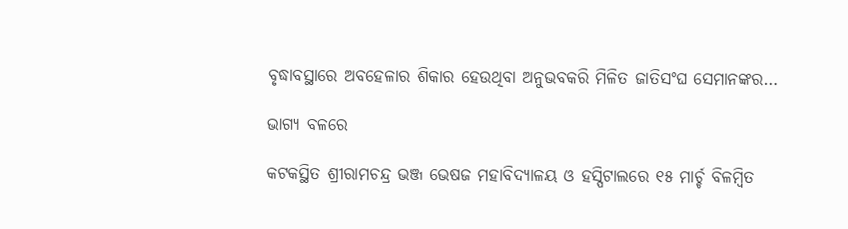ବୃଦ୍ଧାବସ୍ଥାରେ ଅବହେଳାର ଶିକାର ହେଉଥିବା ଅନୁଭବକରି ମିଳିତ ଜାତିସଂଘ ସେମାନଙ୍କର…

ଭାଗ୍ୟ ବଳରେ

କଟକସ୍ଥିତ ଶ୍ରୀରାମଚନ୍ଦ୍ର ଭଞ୍ଜ ଭେଷଜ ମହାବିଦ୍ୟାଳୟ ଓ ହସ୍ପିଟାଲରେ ୧୫ ମାର୍ଚ୍ଚ ବିଳମ୍ବିତ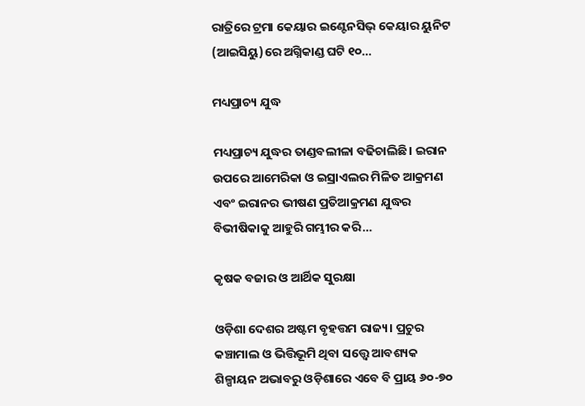ରାତ୍ରିରେ ଟ୍ରମା କେୟାର ଇଣ୍ଟେନସିଭ୍‌ କେୟାର ୟୁନିଟ (ଆଇସିୟୁ)ରେ ଅଗ୍ନିକାଣ୍ଡ ଘଟି ୧୦…

ମଧ୍ୟପ୍ରାଚ୍ୟ ଯୁଦ୍ଧ

ମଧ୍ୟପ୍ରାଚ୍ୟ ଯୁଦ୍ଧର ତାଣ୍ଡବଲୀଳା ବଢିଚାଲିଛି। ଇରାନ ଉପରେ ଆମେରିକା ଓ ଇସ୍ରାଏଲର ମିଳିତ ଆକ୍ରମଣ ଏବଂ ଇରାନର ଭୀଷଣ ପ୍ରତିଆକ୍ରମଣ ଯୁଦ୍ଧର ବିଭୀଷିକାକୁ ଆହୁରି ଗମ୍ଭୀର କରି…

କୃଷକ ବଜାର ଓ ଆର୍ଥିକ ସୁରକ୍ଷା

ଓଡ଼ିଶା ଦେଶର ଅଷ୍ଟମ ବୃହତ୍ତମ ରାଜ୍ୟ। ପ୍ରଚୁର କଞ୍ଚାମାଲ ଓ ଭିତ୍ତିଭୂମି ଥିବା ସତ୍ତ୍ୱେ ଆବଶ୍ୟକ ଶିଳ୍ପାୟନ ଅଭାବରୁ ଓଡ଼ିଶାରେ ଏବେ ବି ପ୍ରାୟ ୬୦-୭୦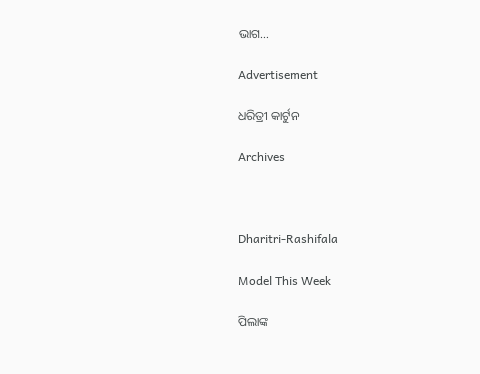ଭାଗ…

Advertisement

ଧରିତ୍ରୀ କାର୍ଟୁନ

Archives



Dharitri-Rashifala

Model This Week

ପିଲାଙ୍କ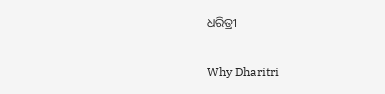ଧରିତ୍ରୀ

Why Dharitri